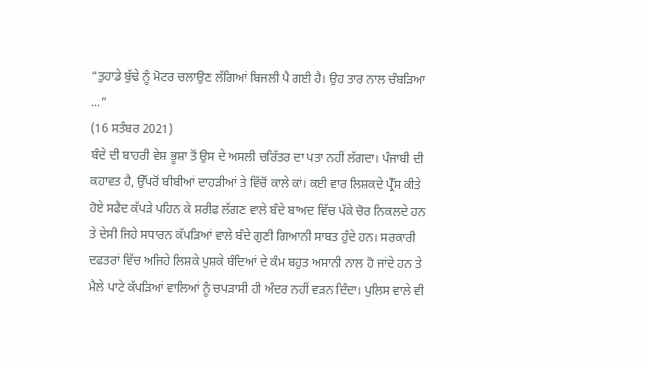“ਤੁਹਾਡੇ ਬੁੱਢੇ ਨੂੰ ਮੋਟਰ ਚਲਾਉਣ ਲੱਗਿਆਂ ਬਿਜਲੀ ਪੈ ਗਈ ਹੈ। ਉਹ ਤਾਰ ਨਾਲ ਚੰਬੜਿਆ ...”
(16 ਸਤੰਬਰ 2021)
ਬੰਦੇ ਦੀ ਬਾਹਰੀ ਵੇਸ਼ ਭੂਸ਼ਾ ਤੋਂ ਉਸ ਦੇ ਅਸਲੀ ਚਰਿੱਤਰ ਦਾ ਪਤਾ ਨਹੀਂ ਲੱਗਦਾ। ਪੰਜਾਬੀ ਦੀ ਕਹਾਵਤ ਹੈ, ਉੱਪਰੋਂ ਬੀਬੀਆਂ ਦਾਹੜੀਆਂ ਤੇ ਵਿੱਚੋਂ ਕਾਲੇ ਕਾਂ। ਕਈ ਵਾਰ ਲਿਸ਼ਕਦੇ ਪ੍ਰੈੱਸ ਕੀਤੇ ਹੋਏ ਸਫੈਦ ਕੱਪੜੇ ਪਹਿਨ ਕੇ ਸ਼ਰੀਫ ਲੱਗਣ ਵਾਲੇ ਬੰਦੇ ਬਾਅਦ ਵਿੱਚ ਪੱਕੇ ਚੋਰ ਨਿਕਲਦੇ ਹਨ ਤੇ ਦੇਸੀ ਜਿਹੇ ਸਧਾਰਨ ਕੱਪੜਿਆਂ ਵਾਲੇ ਬੰਦੇ ਗੁਣੀ ਗਿਆਨੀ ਸਾਬਤ ਹੁੰਦੇ ਹਨ। ਸਰਕਾਰੀ ਦਫਤਰਾਂ ਵਿੱਚ ਅਜਿਹੇ ਲਿਸ਼ਕੇ ਪੁਸ਼ਕੇ ਬੰਦਿਆਂ ਦੇ ਕੰਮ ਬਹੁਤ ਅਸਾਨੀ ਨਾਲ ਹੋ ਜਾਂਦੇ ਹਨ ਤੇ ਮੈਲੇ ਪਾਟੇ ਕੱਪੜਿਆਂ ਵਾਲਿਆਂ ਨੂੰ ਚਪੜਾਸੀ ਹੀ ਅੰਦਰ ਨਹੀਂ ਵੜਨ ਦਿੰਦਾ। ਪੁਲਿਸ ਵਾਲੇ ਵੀ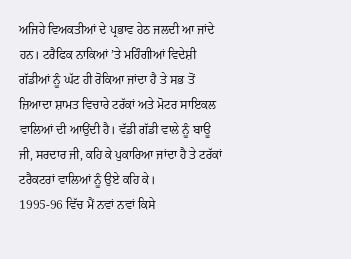ਅਜਿਹੇ ਵਿਅਕਤੀਆਂ ਦੇ ਪ੍ਰਭਾਵ ਹੇਠ ਜਲਦੀ ਆ ਜਾਂਦੇ ਹਨ। ਟਰੈਫਿਕ ਨਾਕਿਆਂ ’ਤੇ ਮਹਿੰਗੀਆਂ ਵਿਦੇਸ਼ੀ ਗੱਡੀਆਂ ਨੂੰ ਘੱਟ ਹੀ ਰੋਕਿਆ ਜਾਂਦਾ ਹੈ ਤੇ ਸਭ ਤੋਂ ਜ਼ਿਆਦਾ ਸ਼ਾਮਤ ਵਿਚਾਰੇ ਟਰੱਕਾਂ ਅਤੇ ਮੋਟਰ ਸਾਇਕਲ ਵਾਲਿਆਂ ਦੀ ਆਉਂਦੀ ਹੈ। ਵੱਡੀ ਗੱਡੀ ਵਾਲੇ ਨੂੰ ਬਾਊ ਜੀ, ਸਰਦਾਰ ਜੀ, ਕਹਿ ਕੇ ਪੁਕਾਰਿਆ ਜਾਂਦਾ ਹੈ ਤੇ ਟਰੱਕਾਂ ਟਰੈਕਟਰਾਂ ਵਾਲਿਆਂ ਨੂੰ ਉਏ ਕਹਿ ਕੇ।
1995-96 ਵਿੱਚ ਮੈਂ ਨਵਾਂ ਨਵਾਂ ਕਿਸੇ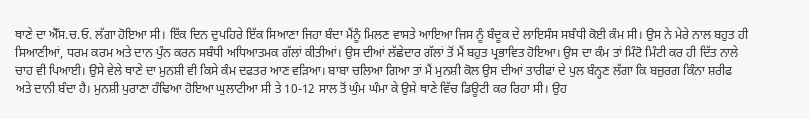ਥਾਣੇ ਦਾ ਐੱਸ.ਚ.ਓ. ਲੱਗਾ ਹੋਇਆ ਸੀ। ਇੱਕ ਦਿਨ ਦੁਪਹਿਰੇ ਇੱਕ ਸਿਆਣਾ ਜਿਹਾ ਬੰਦਾ ਮੈਂਨੂੰ ਮਿਲਣ ਵਾਸਤੇ ਆਇਆ ਜਿਸ ਨੂੰ ਬੰਦੂਕ ਦੇ ਲਾਇਸੰਸ ਸਬੰਧੀ ਕੋਈ ਕੰਮ ਸੀ। ਉਸ ਨੇ ਮੇਰੇ ਨਾਲ ਬਹੁਤ ਹੀ ਸਿਆਣੀਆਂ, ਧਰਮ ਕਰਮ ਅਤੇ ਦਾਨ ਪੁੰਨ ਕਰਨ ਸਬੰਧੀ ਅਧਿਆਤਮਕ ਗੱਲਾਂ ਕੀਤੀਆਂ। ਉਸ ਦੀਆਂ ਲੱਛੇਦਾਰ ਗੱਲਾਂ ਤੋਂ ਮੈਂ ਬਹੁਤ ਪ੍ਰਭਾਵਿਤ ਹੋਇਆ। ਉਸ ਦਾ ਕੰਮ ਤਾਂ ਮਿੰਟੋ ਮਿੰਟੀ ਕਰ ਹੀ ਦਿੱਤ ਨਾਲੇ ਚਾਹ ਵੀ ਪਿਆਈ। ਉਸੇ ਵੇਲੇ ਥਾਣੇ ਦਾ ਮੁਨਸ਼ੀ ਵੀ ਕਿਸੇ ਕੰਮ ਦਫਤਰ ਆਣ ਵੜਿਆ। ਬਾਬਾ ਚਲਿਆ ਗਿਆ ਤਾਂ ਮੈਂ ਮੁਨਸ਼ੀ ਕੋਲ ਉਸ ਦੀਆਂ ਤਾਰੀਫਾਂ ਦੇ ਪੁਲ ਬੰਨ੍ਹਣ ਲੱਗਾ ਕਿ ਬਜ਼ੁਰਗ ਕਿੰਨਾ ਸ਼ਰੀਫ ਅਤੇ ਦਾਨੀ ਬੰਦਾ ਹੈ। ਮੁਨਸ਼ੀ ਪੁਰਾਣਾ ਹੰਢਿਆ ਹੋਇਆ ਘੁਲਾਟੀਆ ਸੀ ਤੇ 10-12 ਸਾਲ ਤੋਂ ਘੁੰਮ ਘੰਮਾ ਕੇ ਉਸੇ ਥਾਣੇ ਵਿੱਚ ਡਿਊਟੀ ਕਰ ਰਿਹਾ ਸੀ। ਉਹ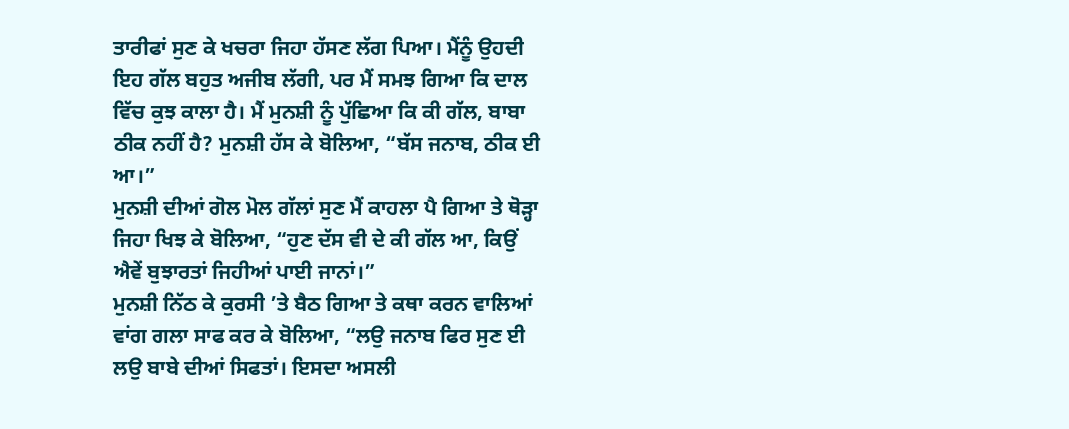ਤਾਰੀਫਾਂ ਸੁਣ ਕੇ ਖਚਰਾ ਜਿਹਾ ਹੱਸਣ ਲੱਗ ਪਿਆ। ਮੈਂਨੂੰ ਉਹਦੀ ਇਹ ਗੱਲ ਬਹੁਤ ਅਜੀਬ ਲੱਗੀ, ਪਰ ਮੈਂ ਸਮਝ ਗਿਆ ਕਿ ਦਾਲ ਵਿੱਚ ਕੁਝ ਕਾਲਾ ਹੈ। ਮੈਂ ਮੁਨਸ਼ੀ ਨੂੰ ਪੁੱਛਿਆ ਕਿ ਕੀ ਗੱਲ, ਬਾਬਾ ਠੀਕ ਨਹੀਂ ਹੈ? ਮੁਨਸ਼ੀ ਹੱਸ ਕੇ ਬੋਲਿਆ, “ਬੱਸ ਜਨਾਬ, ਠੀਕ ਈ ਆ।”
ਮੁਨਸ਼ੀ ਦੀਆਂ ਗੋਲ ਮੋਲ ਗੱਲਾਂ ਸੁਣ ਮੈਂ ਕਾਹਲਾ ਪੈ ਗਿਆ ਤੇ ਥੋੜ੍ਹਾ ਜਿਹਾ ਖਿਝ ਕੇ ਬੋਲਿਆ, “ਹੁਣ ਦੱਸ ਵੀ ਦੇ ਕੀ ਗੱਲ ਆ, ਕਿਉਂ ਐਵੇਂ ਬੁਝਾਰਤਾਂ ਜਿਹੀਆਂ ਪਾਈ ਜਾਨਾਂ।”
ਮੁਨਸ਼ੀ ਨਿੱਠ ਕੇ ਕੁਰਸੀ ’ਤੇ ਬੈਠ ਗਿਆ ਤੇ ਕਥਾ ਕਰਨ ਵਾਲਿਆਂ ਵਾਂਗ ਗਲਾ ਸਾਫ ਕਰ ਕੇ ਬੋਲਿਆ, “ਲਉ ਜਨਾਬ ਫਿਰ ਸੁਣ ਈ ਲਉ ਬਾਬੇ ਦੀਆਂ ਸਿਫਤਾਂ। ਇਸਦਾ ਅਸਲੀ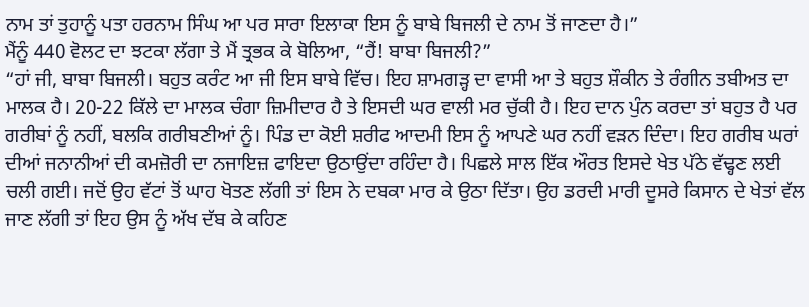ਨਾਮ ਤਾਂ ਤੁਹਾਨੂੰ ਪਤਾ ਹਰਨਾਮ ਸਿੰਘ ਆ ਪਰ ਸਾਰਾ ਇਲਾਕਾ ਇਸ ਨੂੰ ਬਾਬੇ ਬਿਜਲੀ ਦੇ ਨਾਮ ਤੋਂ ਜਾਣਦਾ ਹੈ।”
ਮੈਂਨੂੰ 440 ਵੋਲਟ ਦਾ ਝਟਕਾ ਲੱਗਾ ਤੇ ਮੈਂ ਤ੍ਰਭਕ ਕੇ ਬੋਲਿਆ, “ਹੈਂ! ਬਾਬਾ ਬਿਜਲੀ?”
“ਹਾਂ ਜੀ, ਬਾਬਾ ਬਿਜਲੀ। ਬਹੁਤ ਕਰੰਟ ਆ ਜੀ ਇਸ ਬਾਬੇ ਵਿੱਚ। ਇਹ ਸ਼ਾਮਗੜ੍ਹ ਦਾ ਵਾਸੀ ਆ ਤੇ ਬਹੁਤ ਸ਼ੌਕੀਨ ਤੇ ਰੰਗੀਨ ਤਬੀਅਤ ਦਾ ਮਾਲਕ ਹੈ। 20-22 ਕਿੱਲੇ ਦਾ ਮਾਲਕ ਚੰਗਾ ਜ਼ਿਮੀਦਾਰ ਹੈ ਤੇ ਇਸਦੀ ਘਰ ਵਾਲੀ ਮਰ ਚੁੱਕੀ ਹੈ। ਇਹ ਦਾਨ ਪੁੰਨ ਕਰਦਾ ਤਾਂ ਬਹੁਤ ਹੈ ਪਰ ਗਰੀਬਾਂ ਨੂੰ ਨਹੀਂ, ਬਲਕਿ ਗਰੀਬਣੀਆਂ ਨੂੰ। ਪਿੰਡ ਦਾ ਕੋਈ ਸ਼ਰੀਫ ਆਦਮੀ ਇਸ ਨੂੰ ਆਪਣੇ ਘਰ ਨਹੀਂ ਵੜਨ ਦਿੰਦਾ। ਇਹ ਗਰੀਬ ਘਰਾਂ ਦੀਆਂ ਜਨਾਨੀਆਂ ਦੀ ਕਮਜ਼ੋਰੀ ਦਾ ਨਜਾਇਜ਼ ਫਾਇਦਾ ਉਠਾਉਂਦਾ ਰਹਿੰਦਾ ਹੈ। ਪਿਛਲੇ ਸਾਲ ਇੱਕ ਔਰਤ ਇਸਦੇ ਖੇਤ ਪੱਠੇ ਵੱਢ੍ਹਣ ਲਈ ਚਲੀ ਗਈ। ਜਦੋਂ ਉਹ ਵੱਟਾਂ ਤੋਂ ਘਾਹ ਖੋਤਣ ਲੱਗੀ ਤਾਂ ਇਸ ਨੇ ਦਬਕਾ ਮਾਰ ਕੇ ਉਠਾ ਦਿੱਤਾ। ਉਹ ਡਰਦੀ ਮਾਰੀ ਦੂਸਰੇ ਕਿਸਾਨ ਦੇ ਖੇਤਾਂ ਵੱਲ ਜਾਣ ਲੱਗੀ ਤਾਂ ਇਹ ਉਸ ਨੂੰ ਅੱਖ ਦੱਬ ਕੇ ਕਹਿਣ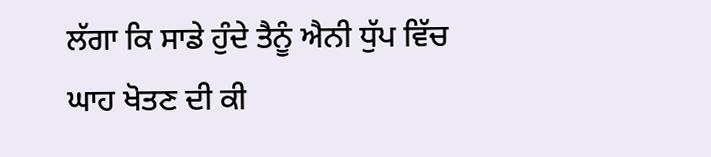ਲੱਗਾ ਕਿ ਸਾਡੇ ਹੁੰਦੇ ਤੈਨੂੰ ਐਨੀ ਧੁੱਪ ਵਿੱਚ ਘਾਹ ਖੋਤਣ ਦੀ ਕੀ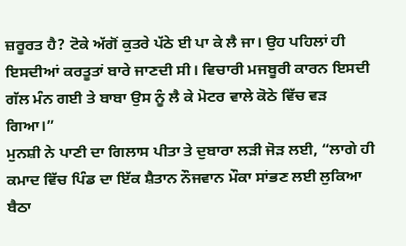ਜ਼ਰੂਰਤ ਹੈ? ਟੋਕੇ ਅੱਗੋਂ ਕੁਤਰੇ ਪੱਠੇ ਈ ਪਾ ਕੇ ਲੈ ਜਾ। ਉਹ ਪਹਿਲਾਂ ਹੀ ਇਸਦੀਆਂ ਕਰਤੂਤਾਂ ਬਾਰੇ ਜਾਣਦੀ ਸੀ। ਵਿਚਾਰੀ ਮਜਬੂਰੀ ਕਾਰਨ ਇਸਦੀ ਗੱਲ ਮੰਨ ਗਈ ਤੇ ਬਾਬਾ ਉਸ ਨੂੰ ਲੈ ਕੇ ਮੋਟਰ ਵਾਲੇ ਕੋਠੇ ਵਿੱਚ ਵੜ ਗਿਆ।”
ਮੁਨਸ਼ੀ ਨੇ ਪਾਣੀ ਦਾ ਗਿਲਾਸ ਪੀਤਾ ਤੇ ਦੁਬਾਰਾ ਲੜੀ ਜੋੜ ਲਈ, “ਲਾਗੇ ਹੀ ਕਮਾਦ ਵਿੱਚ ਪਿੰਡ ਦਾ ਇੱਕ ਸ਼ੈਤਾਨ ਨੌਜਵਾਨ ਮੌਕਾ ਸਾਂਭਣ ਲਈ ਲੁਕਿਆ ਬੈਠਾ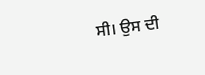ਸੀ। ਉਸ ਦੀ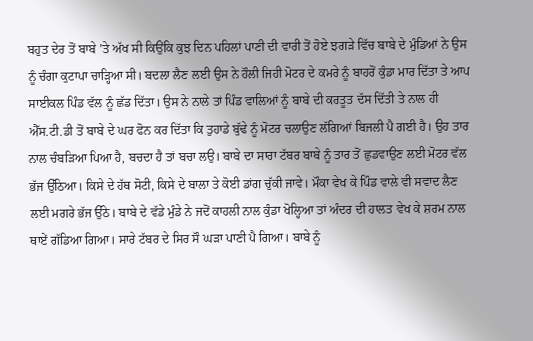ਬਹੁਤ ਦੇਰ ਤੋਂ ਬਾਬੇ ’ਤੇ ਅੱਖ ਸੀ ਕਿਉਂਕਿ ਕੁਝ ਦਿਨ ਪਹਿਲਾਂ ਪਾਣੀ ਦੀ ਵਾਰੀ ਤੋਂ ਹੋਏ ਝਗੜੇ ਵਿੱਚ ਬਾਬੇ ਦੇ ਮੁੰਡਿਆਂ ਨੇ ਉਸ ਨੂੰ ਚੰਗਾ ਕੁਟਾਪਾ ਚਾੜ੍ਹਿਆ ਸੀ। ਬਦਲਾ ਲੈਣ ਲਈ ਉਸ ਨੇ ਹੌਲੀ ਜਿਹੀ ਮੋਟਰ ਦੇ ਕਮਰੇ ਨੂੰ ਬਾਹਰੋਂ ਕੁੰਡਾ ਮਾਰ ਦਿੱਤਾ ਤੇ ਆਪ ਸਾਈਕਲ ਪਿੰਡ ਵੱਲ ਨੂੰ ਛੱਡ ਦਿੱਤਾ। ਉਸ ਨੇ ਨਾਲੇ ਤਾਂ ਪਿੰਡ ਵਾਲਿਆਂ ਨੂੰ ਬਾਬੇ ਦੀ ਕਰਤੂਤ ਦੱਸ ਦਿੱਤੀ ਤੇ ਨਾਲ ਹੀ ਐੱਸ.ਟੀ.ਡੀ ਤੋਂ ਬਾਬੇ ਦੇ ਘਰ ਫੋਨ ਕਰ ਦਿੱਤਾ ਕਿ ਤੁਹਾਡੇ ਬੁੱਢੇ ਨੂੰ ਮੋਟਰ ਚਲਾਉਣ ਲੱਗਿਆਂ ਬਿਜਲੀ ਪੈ ਗਈ ਹੈ। ਉਹ ਤਾਰ ਨਾਲ ਚੰਬੜਿਆ ਪਿਆ ਹੈ, ਬਚਦਾ ਹੈ ਤਾਂ ਬਚਾ ਲਉ। ਬਾਬੇ ਦਾ ਸਾਰਾ ਟੱਬਰ ਬਾਬੇ ਨੂੰ ਤਾਰ ਤੋਂ ਛੁਡਵਾਉਣ ਲਈ ਮੋਟਰ ਵੱਲ ਭੱਜ ਉੱਠਿਆ। ਕਿਸੇ ਦੇ ਹੱਥ ਸੋਟੀ, ਕਿਸੇ ਦੇ ਬਾਲਾ ਤੇ ਕੋਈ ਡਾਂਗ ਚੁੱਕੀ ਜਾਵੇ। ਮੌਕਾ ਵੇਖ ਕੇ ਪਿੰਡ ਵਾਲੇ ਵੀ ਸਵਾਦ ਲੈਣ ਲਈ ਮਗਰੇ ਭੱਜ ਉੱਠੇ। ਬਾਬੇ ਦੇ ਵੱਡੇ ਮੁੰਡੇ ਨੇ ਜਦੋਂ ਕਾਹਲੀ ਨਾਲ ਕੁੰਡਾ ਖੋਲ੍ਹਿਆ ਤਾਂ ਅੰਦਰ ਦੀ ਹਾਲਤ ਵੇਖ ਕੇ ਸ਼ਰਮ ਨਾਲ ਥਾਏਂ ਗੱਡਿਆ ਗਿਆ। ਸਾਰੇ ਟੱਬਰ ਦੇ ਸਿਰ ਸੌ ਘੜਾ ਪਾਣੀ ਪੈ ਗਿਆ। ਬਾਬੇ ਨੂੰ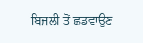ਬਿਜਲੀ ਤੋਂ ਛਡਵਾਉਣ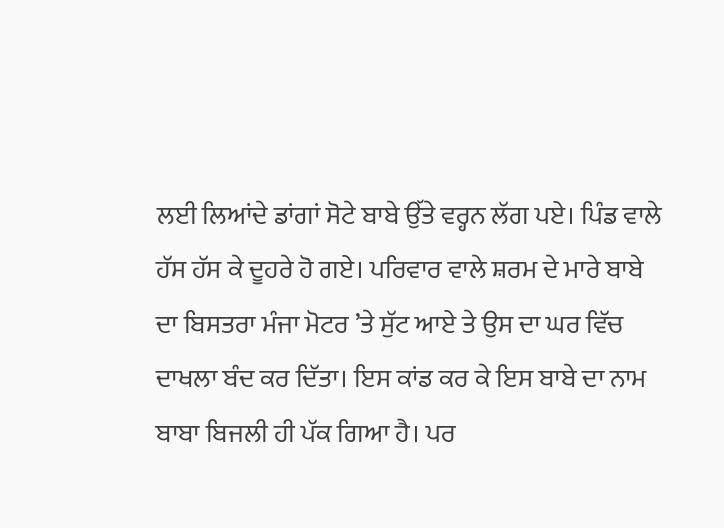ਲਈ ਲਿਆਂਦੇ ਡਾਂਗਾਂ ਸੋਟੇ ਬਾਬੇ ਉੱਤੇ ਵਰ੍ਹਨ ਲੱਗ ਪਏ। ਪਿੰਡ ਵਾਲੇ ਹੱਸ ਹੱਸ ਕੇ ਦੂਹਰੇ ਹੋ ਗਏ। ਪਰਿਵਾਰ ਵਾਲੇ ਸ਼ਰਮ ਦੇ ਮਾਰੇ ਬਾਬੇ ਦਾ ਬਿਸਤਰਾ ਮੰਜਾ ਮੋਟਰ ’ਤੇ ਸੁੱਟ ਆਏ ਤੇ ਉਸ ਦਾ ਘਰ ਵਿੱਚ ਦਾਖਲਾ ਬੰਦ ਕਰ ਦਿੱਤਾ। ਇਸ ਕਾਂਡ ਕਰ ਕੇ ਇਸ ਬਾਬੇ ਦਾ ਨਾਮ ਬਾਬਾ ਬਿਜਲੀ ਹੀ ਪੱਕ ਗਿਆ ਹੈ। ਪਰ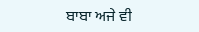ਬਾਬਾ ਅਜੇ ਵੀ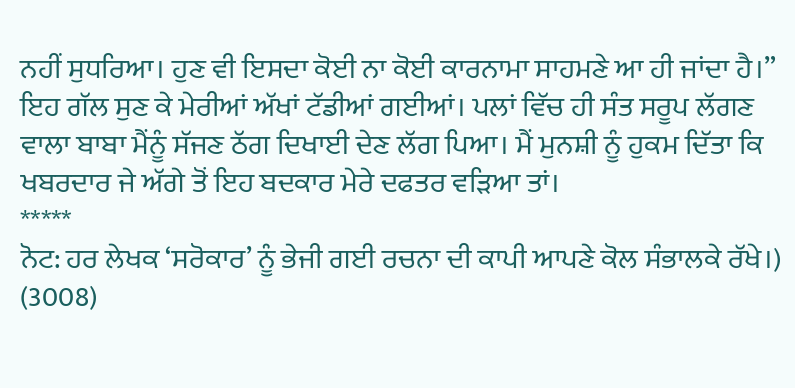ਨਹੀਂ ਸੁਧਰਿਆ। ਹੁਣ ਵੀ ਇਸਦਾ ਕੋਈ ਨਾ ਕੋਈ ਕਾਰਨਾਮਾ ਸਾਹਮਣੇ ਆ ਹੀ ਜਾਂਦਾ ਹੈ।”
ਇਹ ਗੱਲ ਸੁਣ ਕੇ ਮੇਰੀਆਂ ਅੱਖਾਂ ਟੱਡੀਆਂ ਗਈਆਂ। ਪਲਾਂ ਵਿੱਚ ਹੀ ਸੰਤ ਸਰੂਪ ਲੱਗਣ ਵਾਲਾ ਬਾਬਾ ਮੈਂਨੂੰ ਸੱਜਣ ਠੱਗ ਦਿਖਾਈ ਦੇਣ ਲੱਗ ਪਿਆ। ਮੈਂ ਮੁਨਸ਼ੀ ਨੂੰ ਹੁਕਮ ਦਿੱਤਾ ਕਿ ਖਬਰਦਾਰ ਜੇ ਅੱਗੇ ਤੋਂ ਇਹ ਬਦਕਾਰ ਮੇਰੇ ਦਫਤਰ ਵੜਿਆ ਤਾਂ।
*****
ਨੋਟ: ਹਰ ਲੇਖਕ ‘ਸਰੋਕਾਰ’ ਨੂੰ ਭੇਜੀ ਗਈ ਰਚਨਾ ਦੀ ਕਾਪੀ ਆਪਣੇ ਕੋਲ ਸੰਭਾਲਕੇ ਰੱਖੇ।)
(3008)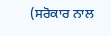(ਸਰੋਕਾਰ ਨਾਲ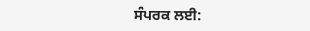ਸੰਪਰਕ ਲਈ: